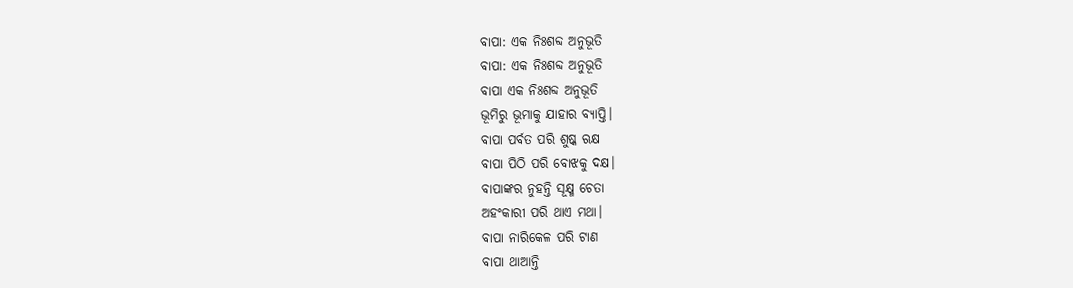ବାପା: ଏକ ନିଃଶବ୍ଦ ଅନୁଭୂତି
ବାପା: ଏକ ନିଃଶବ୍ଦ ଅନୁଭୂତି
ବାପା ଏକ ନିଃଶବ୍ଦ ଅନୁଭୂତି
ଭୂମିରୁ ଭୂମାକୁ ଯାହାର ବ୍ୟାପ୍ତି।
ବାପା ପର୍ବତ ପରି ଶୁଷ୍କ ଋକ୍ଷ
ବାପା ପିଠି ପରି ବୋଝକୁ ଦକ୍ଷ।
ବାପାଙ୍କର ନୁହନ୍ତି ସୂକ୍ଷ୍ମ ଚେତା
ଅହଂକାରୀ ପରି ଥାଏ ମଥା।
ବାପା ନାରିକେଳ ପରି ଟାଣ
ବାପା ଥାଆନ୍ତି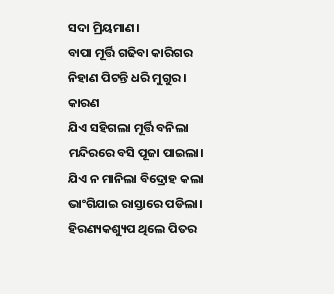ସଦା ମ୍ରିୟମାଣ।
ବାପା ମୂର୍ତ୍ତି ଗଢିବା କାରିଗର
ନିହାଣ ପିଟନ୍ତି ଧରି ମୁଗୁର।
କାରଣ
ଯିଏ ସହିଗଲା ମୂର୍ତ୍ତି ବନିଲା
ମନ୍ଦିରରେ ବସି ପୂଜା ପାଇଲା।
ଯିଏ ନ ମାନିଲା ବିଦ୍ରୋହ କଲା
ଭାଂଗିଯାଇ ରାସ୍ତାରେ ପଡିଲା।
ହିରଣ୍ୟକଶ୍ୟୁପ ଥିଲେ ପିତର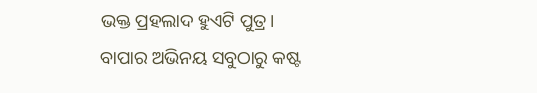ଭକ୍ତ ପ୍ରହଲାଦ ହୁଏଟି ପୁତ୍ର।
ବାପାର ଅଭିନୟ ସବୁଠାରୁ କଷ୍ଟ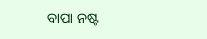ବାପା ନଷ୍ଟ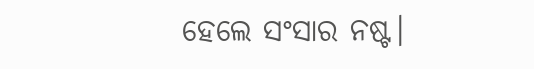ହେଲେ ସଂସାର ନଷ୍ଟ।